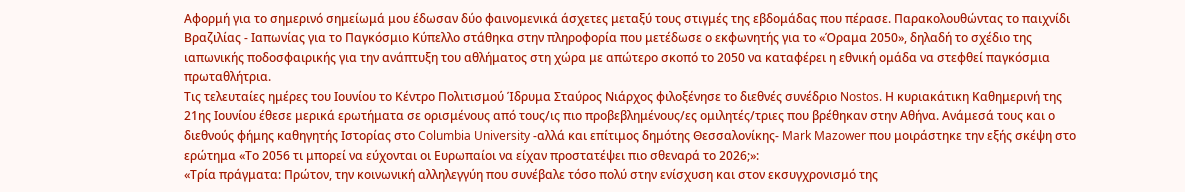Αφορμή για το σημερινό σημείωμά μου έδωσαν δύο φαινομενικά άσχετες μεταξύ τους στιγμές της εβδομάδας που πέρασε. Παρακολουθώντας το παιχνίδι Βραζιλίας - Ιαπωνίας για το Παγκόσμιο Κύπελλο στάθηκα στην πληροφορία που μετέδωσε ο εκφωνητής για το «Όραμα 2050», δηλαδή το σχέδιο της ιαπωνικής ποδοσφαιρικής για την ανάπτυξη του αθλήματος στη χώρα με απώτερο σκοπό το 2050 να καταφέρει η εθνική ομάδα να στεφθεί παγκόσμια πρωταθλήτρια.
Τις τελευταίες ημέρες του Ιουνίου το Κέντρο Πολιτισμού Ίδρυμα Σταύρος Νιάρχος φιλοξένησε το διεθνές συνέδριο Nostos. Η κυριακάτικη Καθημερινή της 21ης Ιουνίου έθεσε μερικά ερωτήματα σε ορισμένους από τους/ις πιο προβεβλημένους/ες ομιλητές/τριες που βρέθηκαν στην Αθήνα. Ανάμεσά τους και ο διεθνούς φήμης καθηγητής Ιστορίας στο Columbia University -αλλά και επίτιμος δημότης Θεσσαλονίκης- Mark Mazower που μοιράστηκε την εξής σκέψη στο ερώτημα «Το 2056 τι μπορεί να εύχονται οι Ευρωπαίοι να είχαν προστατέψει πιο σθεναρά το 2026;»:
«Τρία πράγματα: Πρώτον, την κοινωνική αλληλεγγύη που συνέβαλε τόσο πολύ στην ενίσχυση και στον εκσυγχρονισμό της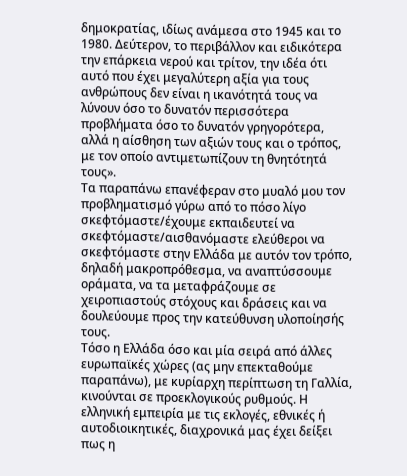δημοκρατίας, ιδίως ανάμεσα στο 1945 και το 1980. Δεύτερον, το περιβάλλον και ειδικότερα την επάρκεια νερού και τρίτον, την ιδέα ότι αυτό που έχει μεγαλύτερη αξία για τους ανθρώπους δεν είναι η ικανότητά τους να λύνουν όσο το δυνατόν περισσότερα προβλήματα όσο το δυνατόν γρηγορότερα, αλλά η αίσθηση των αξιών τους και ο τρόπος, με τον οποίο αντιμετωπίζουν τη θνητότητά τους».
Τα παραπάνω επανέφεραν στο μυαλό μου τον προβληματισμό γύρω από το πόσο λίγο σκεφτόμαστε/έχουμε εκπαιδευτεί να σκεφτόμαστε/αισθανόμαστε ελεύθεροι να σκεφτόμαστε στην Ελλάδα με αυτόν τον τρόπο, δηλαδή μακροπρόθεσμα, να αναπτύσσουμε οράματα, να τα μεταφράζουμε σε χειροπιαστούς στόχους και δράσεις και να δουλεύουμε προς την κατεύθυνση υλοποίησής τους.
Τόσο η Ελλάδα όσο και μία σειρά από άλλες ευρωπαϊκές χώρες (ας μην επεκταθούμε παραπάνω), με κυρίαρχη περίπτωση τη Γαλλία, κινούνται σε προεκλογικούς ρυθμούς. Η ελληνική εμπειρία με τις εκλογές, εθνικές ή αυτοδιοικητικές, διαχρονικά μας έχει δείξει πως η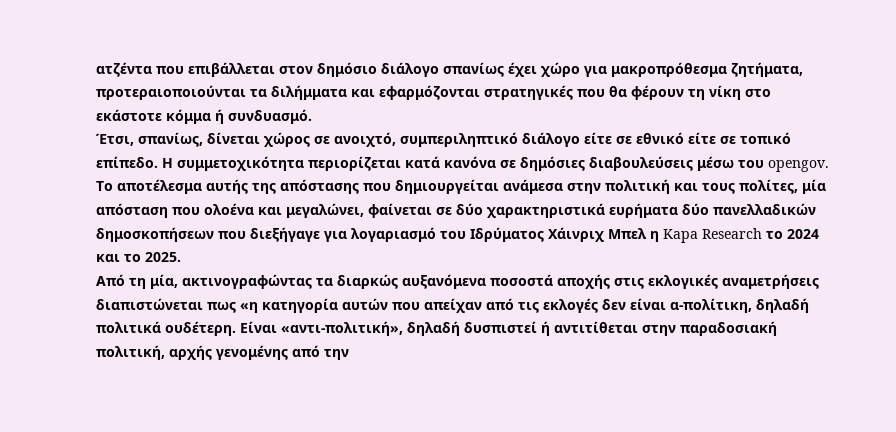ατζέντα που επιβάλλεται στον δημόσιο διάλογο σπανίως έχει χώρο για μακροπρόθεσμα ζητήματα, προτεραιοποιούνται τα διλήμματα και εφαρμόζονται στρατηγικές που θα φέρουν τη νίκη στο εκάστοτε κόμμα ή συνδυασμό.
Έτσι, σπανίως, δίνεται χώρος σε ανοιχτό, συμπεριληπτικό διάλογο είτε σε εθνικό είτε σε τοπικό επίπεδο. Η συμμετοχικότητα περιορίζεται κατά κανόνα σε δημόσιες διαβουλεύσεις μέσω του opengov.
Το αποτέλεσμα αυτής της απόστασης που δημιουργείται ανάμεσα στην πολιτική και τους πολίτες, μία απόσταση που ολοένα και μεγαλώνει, φαίνεται σε δύο χαρακτηριστικά ευρήματα δύο πανελλαδικών δημοσκοπήσεων που διεξήγαγε για λογαριασμό του Ιδρύματος Χάινριχ Μπελ η Kapa Research το 2024 και το 2025.
Από τη μία, ακτινογραφώντας τα διαρκώς αυξανόμενα ποσοστά αποχής στις εκλογικές αναμετρήσεις διαπιστώνεται πως «η κατηγορία αυτών που απείχαν από τις εκλογές δεν είναι α-πολίτικη, δηλαδή πολιτικά ουδέτερη. Είναι «αντι-πολιτική», δηλαδή δυσπιστεί ή αντιτίθεται στην παραδοσιακή πολιτική, αρχής γενομένης από την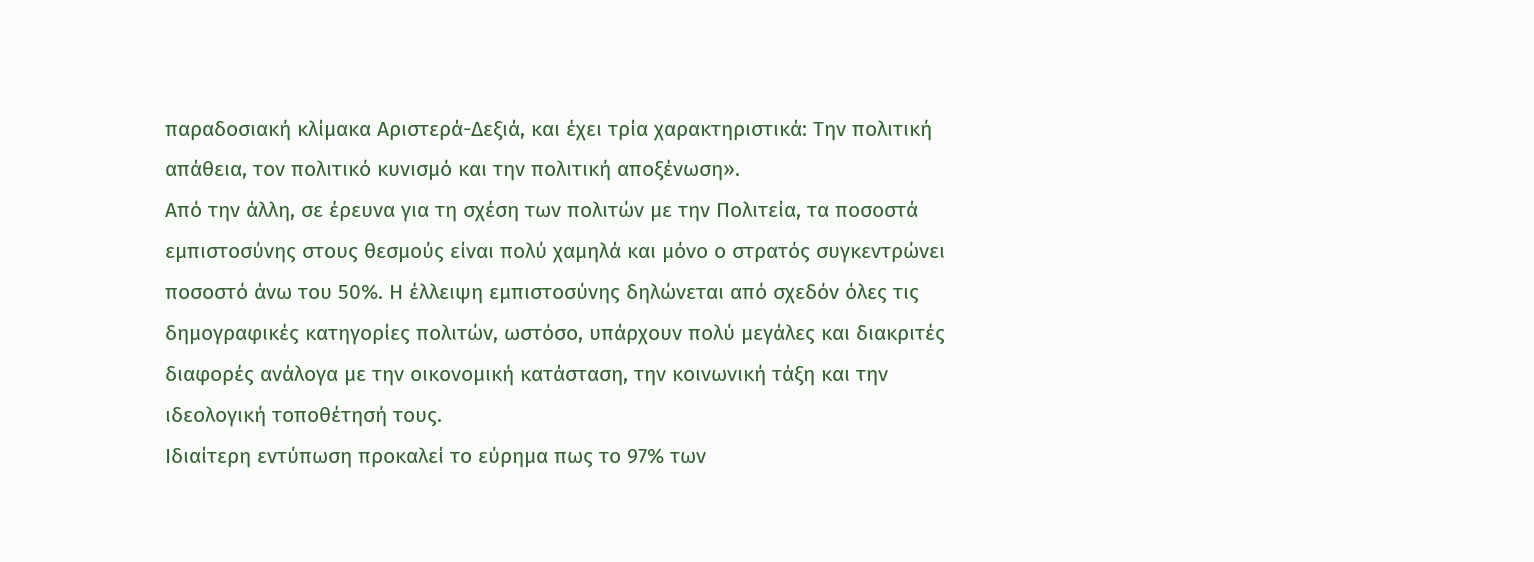παραδοσιακή κλίμακα Αριστερά-Δεξιά, και έχει τρία χαρακτηριστικά: Την πολιτική απάθεια, τον πολιτικό κυνισμό και την πολιτική αποξένωση».
Από την άλλη, σε έρευνα για τη σχέση των πολιτών με την Πολιτεία, τα ποσοστά εμπιστοσύνης στους θεσμούς είναι πολύ χαμηλά και μόνο ο στρατός συγκεντρώνει ποσοστό άνω του 50%. Η έλλειψη εμπιστοσύνης δηλώνεται από σχεδόν όλες τις δημογραφικές κατηγορίες πολιτών, ωστόσο, υπάρχουν πολύ μεγάλες και διακριτές διαφορές ανάλογα με την οικονομική κατάσταση, την κοινωνική τάξη και την ιδεολογική τοποθέτησή τους.
Ιδιαίτερη εντύπωση προκαλεί το εύρημα πως το 97% των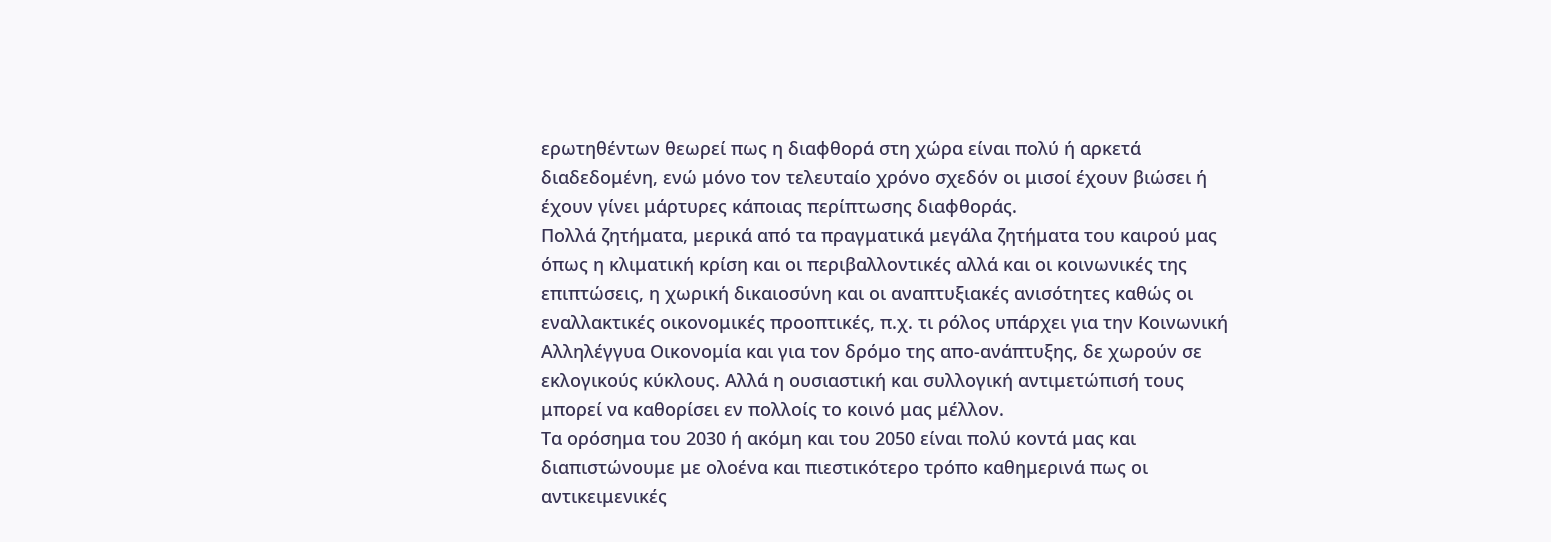ερωτηθέντων θεωρεί πως η διαφθορά στη χώρα είναι πολύ ή αρκετά διαδεδομένη, ενώ μόνο τον τελευταίο χρόνο σχεδόν οι μισοί έχουν βιώσει ή έχουν γίνει μάρτυρες κάποιας περίπτωσης διαφθοράς.
Πολλά ζητήματα, μερικά από τα πραγματικά μεγάλα ζητήματα του καιρού μας όπως η κλιματική κρίση και οι περιβαλλοντικές αλλά και οι κοινωνικές της επιπτώσεις, η χωρική δικαιοσύνη και οι αναπτυξιακές ανισότητες καθώς οι εναλλακτικές οικονομικές προοπτικές, π.χ. τι ρόλος υπάρχει για την Κοινωνική Αλληλέγγυα Οικονομία και για τον δρόμο της απο-ανάπτυξης, δε χωρούν σε εκλογικούς κύκλους. Αλλά η ουσιαστική και συλλογική αντιμετώπισή τους μπορεί να καθορίσει εν πολλοίς το κοινό μας μέλλον.
Τα ορόσημα του 2030 ή ακόμη και του 2050 είναι πολύ κοντά μας και διαπιστώνουμε με ολοένα και πιεστικότερο τρόπο καθημερινά πως οι αντικειμενικές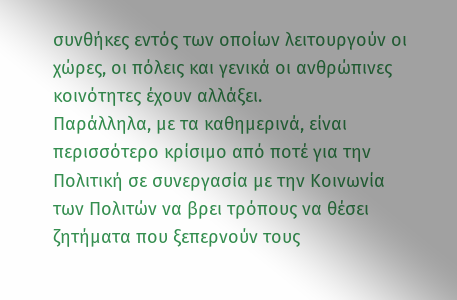συνθήκες εντός των οποίων λειτουργούν οι χώρες, οι πόλεις και γενικά οι ανθρώπινες κοινότητες έχουν αλλάξει.
Παράλληλα, με τα καθημερινά, είναι περισσότερο κρίσιμο από ποτέ για την Πολιτική σε συνεργασία με την Κοινωνία των Πολιτών να βρει τρόπους να θέσει ζητήματα που ξεπερνούν τους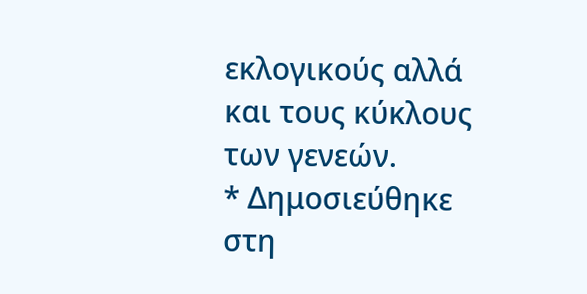εκλογικούς αλλά και τους κύκλους των γενεών.
* Δημοσιεύθηκε στη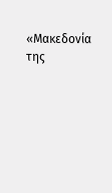«Μακεδονία της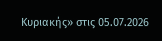Κυριακής» στις 05.07.2026